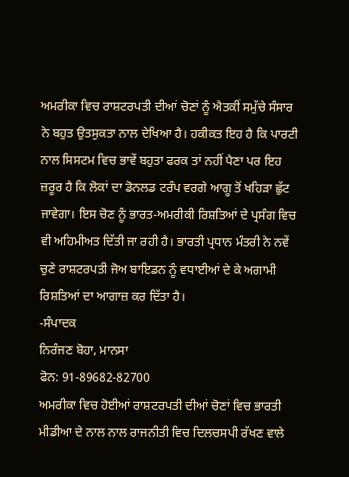ਅਮਰੀਕਾ ਵਿਚ ਰਾਸ਼ਟਰਪਤੀ ਦੀਆਂ ਚੋਣਾਂ ਨੂੰ ਐਤਕੀਂ ਸਮੁੱਚੇ ਸੰਸਾਰ ਨੇ ਬਹੁਤ ਉਤਸੁਕਤਾ ਨਾਲ ਦੇਖਿਆ ਹੈ। ਹਕੀਕਤ ਇਹ ਹੈ ਕਿ ਪਾਰਟੀ ਨਾਲ ਸਿਸਟਮ ਵਿਚ ਭਾਵੇਂ ਬਹੁਤਾ ਫਰਕ ਤਾਂ ਨਹੀਂ ਪੈਣਾ ਪਰ ਇਹ ਜ਼ਰੂਰ ਹੈ ਕਿ ਲੋਕਾਂ ਦਾ ਡੋਨਲਡ ਟਰੰਪ ਵਰਗੇ ਆਗੂ ਤੋਂ ਖਹਿੜਾ ਛੁੱਟ ਜਾਵੇਗਾ। ਇਸ ਚੋਣ ਨੂੰ ਭਾਰਤ-ਅਮਰੀਕੀ ਰਿਸ਼ਤਿਆਂ ਦੇ ਪ੍ਰਸੰਗ ਵਿਚ ਵੀ ਅਹਿਮੀਅਤ ਦਿੱਤੀ ਜਾ ਰਹੀ ਹੈ। ਭਾਰਤੀ ਪ੍ਰਧਾਨ ਮੰਤਰੀ ਨੇ ਨਵੇਂ ਚੁਣੇ ਰਾਸ਼ਟਰਪਤੀ ਜੋਅ ਬਾਇਡਨ ਨੂੰ ਵਧਾਈਆਂ ਦੇ ਕੇ ਅਗਾਮੀ ਰਿਸ਼ਤਿਆਂ ਦਾ ਆਗਾਜ਼ ਕਰ ਦਿੱਤਾ ਹੈ।
-ਸੰਪਾਦਕ
ਨਿਰੰਜਣ ਬੋਹਾ, ਮਾਨਸਾ
ਫੋਨ: 91-89682-82700
ਅਮਰੀਕਾ ਵਿਚ ਹੋਈਆਂ ਰਾਸ਼ਟਰਪਤੀ ਦੀਆਂ ਚੋਣਾਂ ਵਿਚ ਭਾਰਤੀ ਮੀਡੀਆ ਦੇ ਨਾਲ ਨਾਲ ਰਾਜਨੀਤੀ ਵਿਚ ਦਿਲਚਸਪੀ ਰੱਖਣ ਵਾਲੇ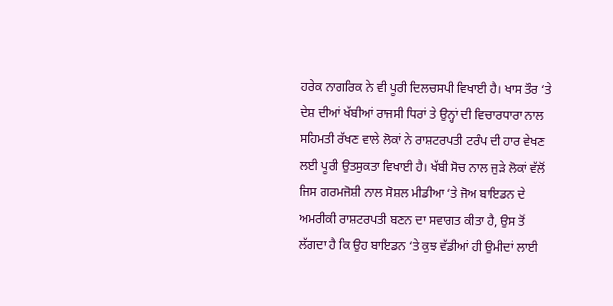ਹਰੇਕ ਨਾਗਰਿਕ ਨੇ ਵੀ ਪੂਰੀ ਦਿਲਚਸਪੀ ਵਿਖਾਈ ਹੈ। ਖਾਸ ਤੌਰ ‘ਤੇ ਦੇਸ਼ ਦੀਆਂ ਖੱਬੀਆਂ ਰਾਜਸੀ ਧਿਰਾਂ ਤੇ ਉਨ੍ਹਾਂ ਦੀ ਵਿਚਾਰਧਾਰਾ ਨਾਲ ਸਹਿਮਤੀ ਰੱਖਣ ਵਾਲੇ ਲੋਕਾਂ ਨੇ ਰਾਸ਼ਟਰਪਤੀ ਟਰੰਪ ਦੀ ਹਾਰ ਵੇਖਣ ਲਈ ਪੂਰੀ ਉਤਸੁਕਤਾ ਵਿਖਾਈ ਹੈ। ਖੱਬੀ ਸੋਚ ਨਾਲ ਜੁੜੇ ਲੋਕਾਂ ਵੱਲੋਂ ਜਿਸ ਗਰਮਜੋਸ਼ੀ ਨਾਲ ਸੋਸ਼ਲ ਮੀਡੀਆ ‘ਤੇ ਜੋਅ ਬਾਇਡਨ ਦੇ ਅਮਰੀਕੀ ਰਾਸ਼ਟਰਪਤੀ ਬਣਨ ਦਾ ਸਵਾਗਤ ਕੀਤਾ ਹੈ, ਉਸ ਤੋਂ ਲੱਗਦਾ ਹੈ ਕਿ ਉਹ ਬਾਇਡਨ ‘ਤੇ ਕੁਝ ਵੱਡੀਆਂ ਹੀ ਉਮੀਦਾਂ ਲਾਈ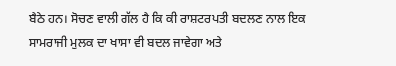ਬੈਠੇ ਹਨ। ਸੋਚਣ ਵਾਲੀ ਗੱਲ ਹੈ ਕਿ ਕੀ ਰਾਸ਼ਟਰਪਤੀ ਬਦਲਣ ਨਾਲ ਇਕ ਸਾਮਰਾਜੀ ਮੁਲਕ ਦਾ ਖਾਸਾ ਵੀ ਬਦਲ ਜਾਵੇਗਾ ਅਤੇ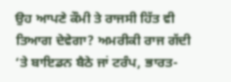ਉਹ ਆਪਣੇ ਕੌਮੀ ਤੇ ਰਾਜਸੀ ਹਿੱਤ ਵੀ ਤਿਆਗ ਦੇਵੇਗਾ? ਅਮਰੀਕੀ ਰਾਜ ਗੱਦੀ ‘ਤੇ ਬਾਇਡਨ ਬੈਠੇ ਜਾਂ ਟਰੰਪ, ਭਾਰਤ-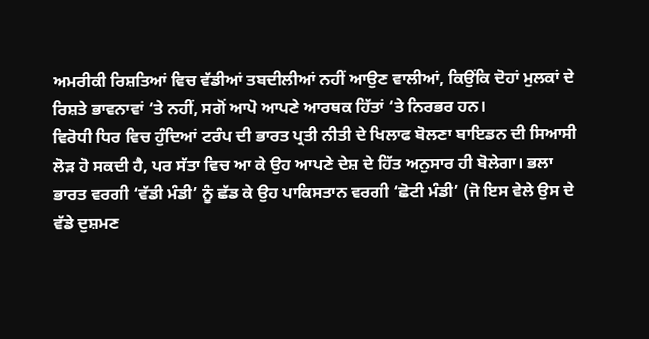ਅਮਰੀਕੀ ਰਿਸ਼ਤਿਆਂ ਵਿਚ ਵੱਡੀਆਂ ਤਬਦੀਲੀਆਂ ਨਹੀਂ ਆਉਣ ਵਾਲੀਆਂ, ਕਿਉਂਕਿ ਦੋਹਾਂ ਮੁਲਕਾਂ ਦੇ ਰਿਸ਼ਤੇ ਭਾਵਨਾਵਾਂ ‘ਤੇ ਨਹੀਂ, ਸਗੋਂ ਆਪੋ ਆਪਣੇ ਆਰਥਕ ਹਿੱਤਾਂ ‘ਤੇ ਨਿਰਭਰ ਹਨ।
ਵਿਰੋਧੀ ਧਿਰ ਵਿਚ ਹੁੰਦਿਆਂ ਟਰੰਪ ਦੀ ਭਾਰਤ ਪ੍ਰਤੀ ਨੀਤੀ ਦੇ ਖਿਲਾਫ ਬੋਲਣਾ ਬਾਇਡਨ ਦੀ ਸਿਆਸੀ ਲੋੜ ਹੋ ਸਕਦੀ ਹੈ, ਪਰ ਸੱਤਾ ਵਿਚ ਆ ਕੇ ਉਹ ਆਪਣੇ ਦੇਸ਼ ਦੇ ਹਿੱਤ ਅਨੁਸਾਰ ਹੀ ਬੋਲੇਗਾ। ਭਲਾ ਭਾਰਤ ਵਰਗੀ ‘ਵੱਡੀ ਮੰਡੀ’ ਨੂੰ ਛੱਡ ਕੇ ਉਹ ਪਾਕਿਸਤਾਨ ਵਰਗੀ ‘ਛੋਟੀ ਮੰਡੀ’ (ਜੋ ਇਸ ਵੇਲੇ ਉਸ ਦੇ ਵੱਡੇ ਦੁਸ਼ਮਣ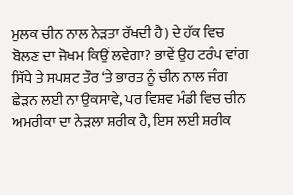ਮੁਲਕ ਚੀਨ ਨਾਲ ਨੇੜਤਾ ਰੱਖਦੀ ਹੈ) ਦੇ ਹੱਕ ਵਿਚ ਬੋਲਣ ਦਾ ਜੋਖਮ ਕਿਉਂ ਲਵੇਗਾ? ਭਾਵੇਂ ਉਹ ਟਰੰਪ ਵਾਂਗ ਸਿੱਧੇ ਤੇ ਸਪਸ਼ਟ ਤੌਰ ‘ਤੇ ਭਾਰਤ ਨੂੰ ਚੀਨ ਨਾਲ ਜੰਗ ਛੇੜਨ ਲਈ ਨਾ ਉਕਸਾਵੇ, ਪਰ ਵਿਸ਼ਵ ਮੰਡੀ ਵਿਚ ਚੀਨ ਅਮਰੀਕਾ ਦਾ ਨੇੜਲਾ ਸ਼ਰੀਕ ਹੈ, ਇਸ ਲਈ ਸ਼ਰੀਕ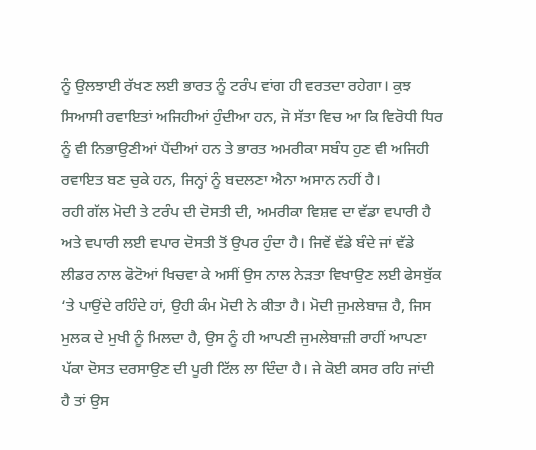ਨੂੰ ਉਲਝਾਈ ਰੱਖਣ ਲਈ ਭਾਰਤ ਨੂੰ ਟਰੰਪ ਵਾਂਗ ਹੀ ਵਰਤਦਾ ਰਹੇਗਾ। ਕੁਝ ਸਿਆਸੀ ਰਵਾਇਤਾਂ ਅਜਿਹੀਆਂ ਹੁੰਦੀਆ ਹਨ, ਜੋ ਸੱਤਾ ਵਿਚ ਆ ਕਿ ਵਿਰੋਧੀ ਧਿਰ ਨੂੰ ਵੀ ਨਿਭਾਉਣੀਆਂ ਪੈਂਦੀਆਂ ਹਨ ਤੇ ਭਾਰਤ ਅਮਰੀਕਾ ਸਬੰਧ ਹੁਣ ਵੀ ਅਜਿਹੀ ਰਵਾਇਤ ਬਣ ਚੁਕੇ ਹਨ, ਜਿਨ੍ਹਾਂ ਨੂੰ ਬਦਲਣਾ ਐਨਾ ਅਸਾਨ ਨਹੀਂ ਹੈ।
ਰਹੀ ਗੱਲ ਮੋਦੀ ਤੇ ਟਰੰਪ ਦੀ ਦੋਸਤੀ ਦੀ, ਅਮਰੀਕਾ ਵਿਸ਼ਵ ਦਾ ਵੱਡਾ ਵਪਾਰੀ ਹੈ ਅਤੇ ਵਪਾਰੀ ਲਈ ਵਪਾਰ ਦੋਸਤੀ ਤੋਂ ਉਪਰ ਹੁੰਦਾ ਹੈ। ਜਿਵੇਂ ਵੱਡੇ ਬੰਦੇ ਜਾਂ ਵੱਡੇ ਲੀਡਰ ਨਾਲ ਫੋਟੋਆਂ ਖਿਚਵਾ ਕੇ ਅਸੀਂ ਉਸ ਨਾਲ ਨੇੜਤਾ ਵਿਖਾਉਣ ਲਈ ਫੇਸਬੁੱਕ ‘ਤੇ ਪਾਉਂਦੇ ਰਹਿੰਦੇ ਹਾਂ, ਉਹੀ ਕੰਮ ਮੋਦੀ ਨੇ ਕੀਤਾ ਹੈ। ਮੋਦੀ ਜੁਮਲੇਬਾਜ਼ ਹੈ, ਜਿਸ ਮੁਲਕ ਦੇ ਮੁਖੀ ਨੂੰ ਮਿਲਦਾ ਹੈ, ਉਸ ਨੂੰ ਹੀ ਆਪਣੀ ਜੁਮਲੇਬਾਜ਼ੀ ਰਾਹੀਂ ਆਪਣਾ ਪੱਕਾ ਦੋਸਤ ਦਰਸਾਉਣ ਦੀ ਪੂਰੀ ਟਿੱਲ ਲਾ ਦਿੰਦਾ ਹੈ। ਜੇ ਕੋਈ ਕਸਰ ਰਹਿ ਜਾਂਦੀ ਹੈ ਤਾਂ ਉਸ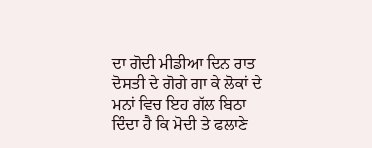ਦਾ ਗੋਦੀ ਮੀਡੀਆ ਦਿਨ ਰਾਤ ਦੋਸਤੀ ਦੇ ਗੋਗੇ ਗਾ ਕੇ ਲੋਕਾਂ ਦੇ ਮਨਾਂ ਵਿਚ ਇਹ ਗੱਲ ਬਿਠਾ ਦਿੰਦਾ ਹੈ ਕਿ ਮੋਦੀ ਤੇ ਫਲਾਣੇ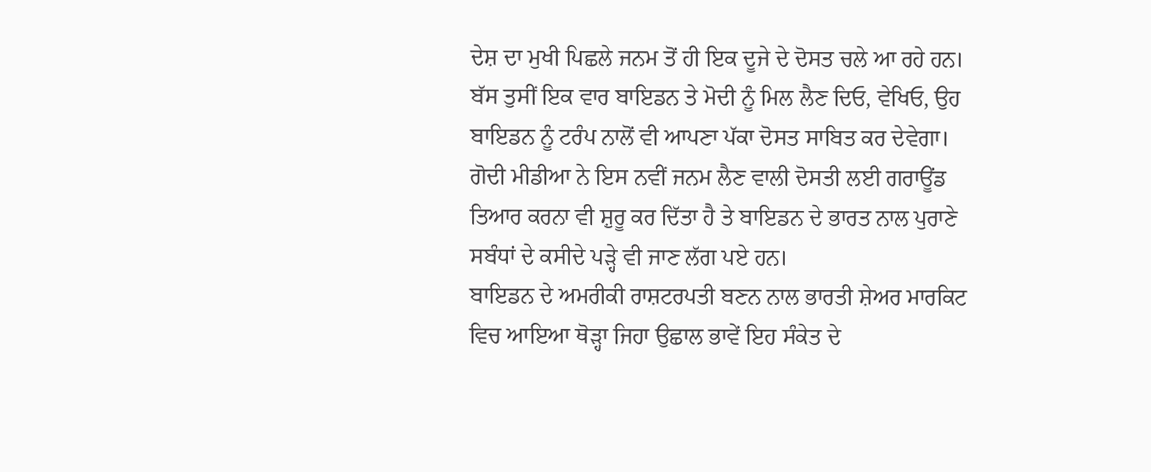ਦੇਸ਼ ਦਾ ਮੁਖੀ ਪਿਛਲੇ ਜਨਮ ਤੋਂ ਹੀ ਇਕ ਦੂਜੇ ਦੇ ਦੋਸਤ ਚਲੇ ਆ ਰਹੇ ਹਨ। ਬੱਸ ਤੁਸੀਂ ਇਕ ਵਾਰ ਬਾਇਡਨ ਤੇ ਮੋਦੀ ਨੂੰ ਮਿਲ ਲੈਣ ਦਿਓ, ਵੇਖਿਓ, ਉਹ ਬਾਇਡਨ ਨੂੰ ਟਰੰਪ ਨਾਲੋਂ ਵੀ ਆਪਣਾ ਪੱਕਾ ਦੋਸਤ ਸਾਬਿਤ ਕਰ ਦੇਵੇਗਾ। ਗੋਦੀ ਮੀਡੀਆ ਨੇ ਇਸ ਨਵੀਂ ਜਨਮ ਲੈਣ ਵਾਲੀ ਦੋਸਤੀ ਲਈ ਗਰਾਊਂਡ ਤਿਆਰ ਕਰਨਾ ਵੀ ਸ਼ੁਰੂ ਕਰ ਦਿੱਤਾ ਹੈ ਤੇ ਬਾਇਡਨ ਦੇ ਭਾਰਤ ਨਾਲ ਪੁਰਾਣੇ ਸਬੰਧਾਂ ਦੇ ਕਸੀਦੇ ਪੜ੍ਹੇ ਵੀ ਜਾਣ ਲੱਗ ਪਏ ਹਨ।
ਬਾਇਡਨ ਦੇ ਅਮਰੀਕੀ ਰਾਸ਼ਟਰਪਤੀ ਬਣਨ ਨਾਲ ਭਾਰਤੀ ਸ਼ੇਅਰ ਮਾਰਕਿਟ ਵਿਚ ਆਇਆ ਥੋੜ੍ਹਾ ਜਿਹਾ ਉਛਾਲ ਭਾਵੇਂ ਇਹ ਸੰਕੇਤ ਦੇ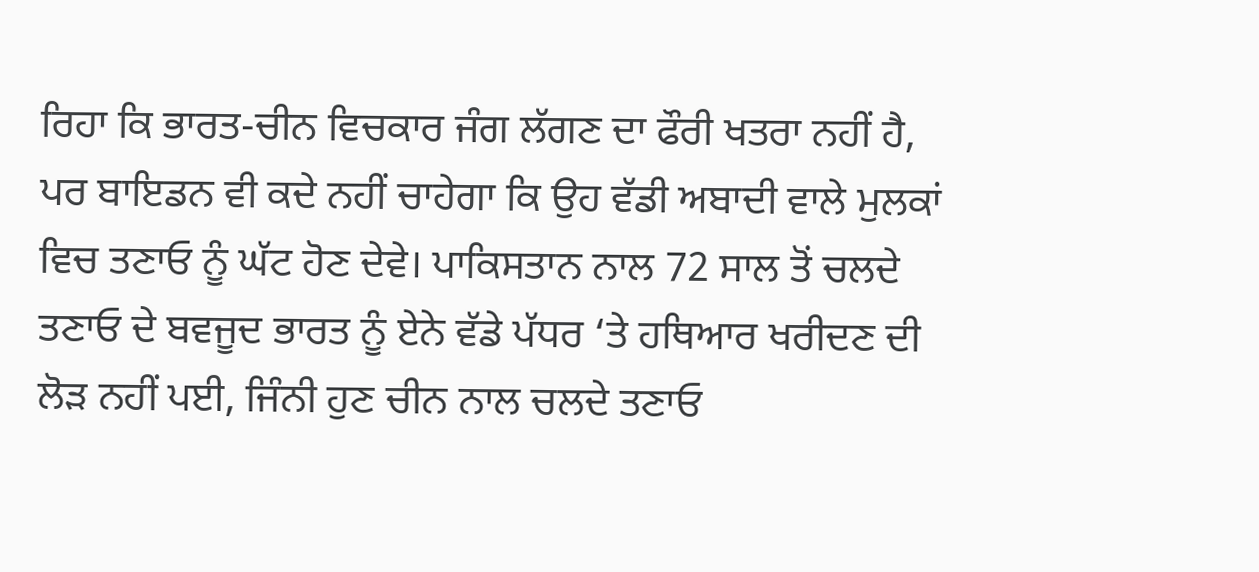ਰਿਹਾ ਕਿ ਭਾਰਤ-ਚੀਨ ਵਿਚਕਾਰ ਜੰਗ ਲੱਗਣ ਦਾ ਫੌਰੀ ਖਤਰਾ ਨਹੀਂ ਹੈ, ਪਰ ਬਾਇਡਨ ਵੀ ਕਦੇ ਨਹੀਂ ਚਾਹੇਗਾ ਕਿ ਉਹ ਵੱਡੀ ਅਬਾਦੀ ਵਾਲੇ ਮੁਲਕਾਂ ਵਿਚ ਤਣਾਓ ਨੂੰ ਘੱਟ ਹੋਣ ਦੇਵੇ। ਪਾਕਿਸਤਾਨ ਨਾਲ 72 ਸਾਲ ਤੋਂ ਚਲਦੇ ਤਣਾਓ ਦੇ ਬਵਜੂਦ ਭਾਰਤ ਨੂੰ ਏਨੇ ਵੱਡੇ ਪੱਧਰ ‘ਤੇ ਹਥਿਆਰ ਖਰੀਦਣ ਦੀ ਲੋੜ ਨਹੀਂ ਪਈ, ਜਿੰਨੀ ਹੁਣ ਚੀਨ ਨਾਲ ਚਲਦੇ ਤਣਾਓ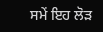ਸਮੇਂ ਇਹ ਲੋੜ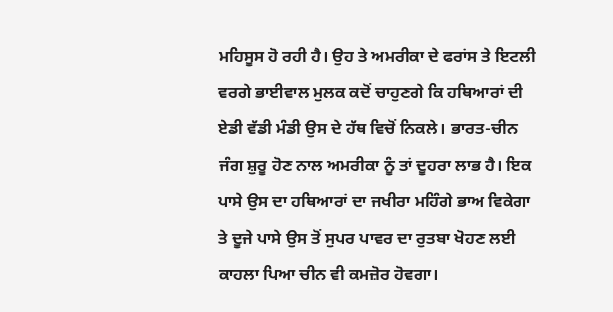ਮਹਿਸੂਸ ਹੋ ਰਹੀ ਹੈ। ਉਹ ਤੇ ਅਮਰੀਕਾ ਦੇ ਫਰਾਂਸ ਤੇ ਇਟਲੀ ਵਰਗੇ ਭਾਈਵਾਲ ਮੁਲਕ ਕਦੋਂ ਚਾਹੁਣਗੇ ਕਿ ਹਥਿਆਰਾਂ ਦੀ ਏਡੀ ਵੱਡੀ ਮੰਡੀ ਉਸ ਦੇ ਹੱਥ ਵਿਚੋਂ ਨਿਕਲੇ। ਭਾਰਤ-ਚੀਨ ਜੰਗ ਸ਼ੁਰੂ ਹੋਣ ਨਾਲ ਅਮਰੀਕਾ ਨੂੰ ਤਾਂ ਦੂਹਰਾ ਲਾਭ ਹੈ। ਇਕ ਪਾਸੇ ਉਸ ਦਾ ਹਥਿਆਰਾਂ ਦਾ ਜਖੀਰਾ ਮਹਿੰਗੇ ਭਾਅ ਵਿਕੇਗਾ ਤੇ ਦੂਜੇ ਪਾਸੇ ਉਸ ਤੋਂ ਸੁਪਰ ਪਾਵਰ ਦਾ ਰੁਤਬਾ ਖੋਹਣ ਲਈ ਕਾਹਲਾ ਪਿਆ ਚੀਨ ਵੀ ਕਮਜ਼ੋਰ ਹੋਵਗਾ।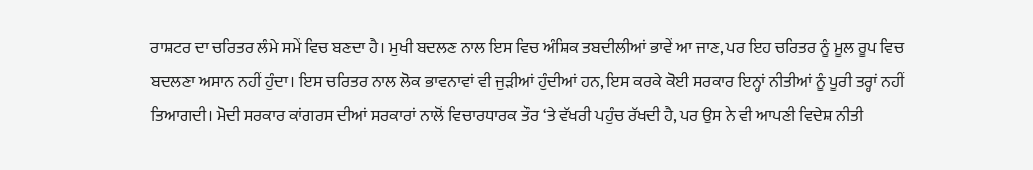ਰਾਸ਼ਟਰ ਦਾ ਚਰਿਤਰ ਲੰਮੇ ਸਮੇਂ ਵਿਚ ਬਣਦਾ ਹੈ। ਮੁਖੀ ਬਦਲਣ ਨਾਲ ਇਸ ਵਿਚ ਅੰਸ਼ਿਕ ਤਬਦੀਲੀਆਂ ਭਾਵੇਂ ਆ ਜਾਣ, ਪਰ ਇਹ ਚਰਿਤਰ ਨੂੰ ਮੂਲ ਰੂਪ ਵਿਚ ਬਦਲਣਾ ਅਸਾਨ ਨਹੀਂ ਹੁੰਦਾ। ਇਸ ਚਰਿਤਰ ਨਾਲ ਲੋਕ ਭਾਵਨਾਵਾਂ ਵੀ ਜੁੜੀਆਂ ਹੁੰਦੀਆਂ ਹਨ, ਇਸ ਕਰਕੇ ਕੋਈ ਸਰਕਾਰ ਇਨ੍ਹਾਂ ਨੀਤੀਆਂ ਨੂੰ ਪੂਰੀ ਤਰ੍ਹਾਂ ਨਹੀਂ ਤਿਆਗਦੀ। ਮੋਦੀ ਸਰਕਾਰ ਕਾਂਗਰਸ ਦੀਆਂ ਸਰਕਾਰਾਂ ਨਾਲੋਂ ਵਿਚਾਰਧਾਰਕ ਤੌਰ ‘ਤੇ ਵੱਖਰੀ ਪਹੁੰਚ ਰੱਖਦੀ ਹੈ, ਪਰ ਉਸ ਨੇ ਵੀ ਆਪਣੀ ਵਿਦੇਸ਼ ਨੀਤੀ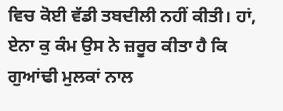ਵਿਚ ਕੋਈ ਵੱਡੀ ਤਬਦੀਲੀ ਨਹੀਂ ਕੀਤੀ। ਹਾਂ, ਏਨਾ ਕੁ ਕੰਮ ਉਸ ਨੇ ਜ਼ਰੂਰ ਕੀਤਾ ਹੈ ਕਿ ਗੁਆਂਢੀ ਮੁਲਕਾਂ ਨਾਲ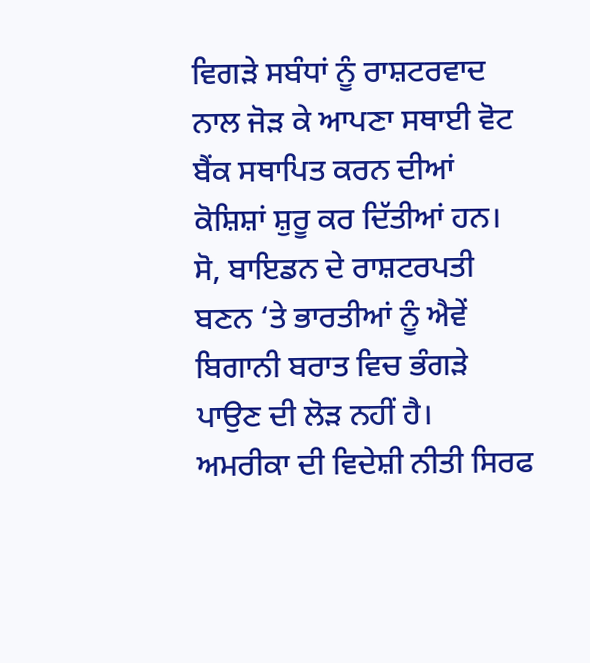ਵਿਗੜੇ ਸਬੰਧਾਂ ਨੂੰ ਰਾਸ਼ਟਰਵਾਦ ਨਾਲ ਜੋੜ ਕੇ ਆਪਣਾ ਸਥਾਈ ਵੋਟ ਬੈਂਕ ਸਥਾਪਿਤ ਕਰਨ ਦੀਆਂ ਕੋਸ਼ਿਸ਼ਾਂ ਸ਼ੁਰੂ ਕਰ ਦਿੱਤੀਆਂ ਹਨ।
ਸੋ, ਬਾਇਡਨ ਦੇ ਰਾਸ਼ਟਰਪਤੀ ਬਣਨ ‘ਤੇ ਭਾਰਤੀਆਂ ਨੂੰ ਐਵੇਂ ਬਿਗਾਨੀ ਬਰਾਤ ਵਿਚ ਭੰਗੜੇ ਪਾਉਣ ਦੀ ਲੋੜ ਨਹੀਂ ਹੈ। ਅਮਰੀਕਾ ਦੀ ਵਿਦੇਸ਼ੀ ਨੀਤੀ ਸਿਰਫ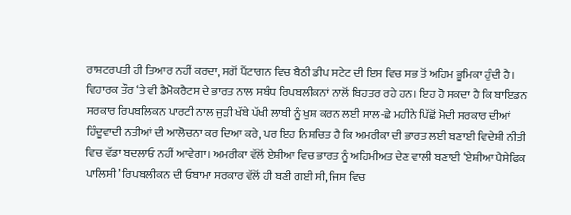ਰਾਸ਼ਟਰਪਤੀ ਹੀ ਤਿਆਰ ਨਹੀਂ ਕਰਦਾ, ਸਗੋਂ ਪੈਂਟਾਗਨ ਵਿਚ ਬੈਠੀ ਡੀਪ ਸਟੇਟ ਦੀ ਇਸ ਵਿਚ ਸਭ ਤੋਂ ਅਹਿਮ ਭੂਮਿਕਾ ਹੁੰਦੀ ਹੈ। ਵਿਹਾਰਕ ਤੌਰ ‘ਤੇ ਵੀ ਡੈਮੋਕਰੈਟਸ ਦੇ ਭਾਰਤ ਨਾਲ ਸਬੰਧ ਰਿਪਬਲੀਕਨਾਂ ਨਾਲੋਂ ਬਿਹਤਰ ਰਹੇ ਹਨ। ਇਹ ਹੋ ਸਕਦਾ ਹੈ ਕਿ ਬਾਇਡਨ ਸਰਕਾਰ ਰਿਪਬਲਿਕਨ ਪਾਰਟੀ ਨਾਲ ਜੁੜੀ ਖੱਬੇ ਪੱਖੀ ਲਾਬੀ ਨੂੰ ਖੁਸ਼ ਕਰਨ ਲਈ ਸਾਲ-ਛੇ ਮਹੀਨੇ ਪਿੱਛੋਂ ਮੋਦੀ ਸਰਕਾਰ ਦੀਆਂ ਹਿੰਦੂਵਾਦੀ ਨਤੀਆਂ ਦੀ ਆਲੋਚਨਾ ਕਰ ਦਿਆ ਕਰੇ, ਪਰ ਇਹ ਨਿਸ਼ਚਿਤ ਹੈ ਕਿ ਅਮਰੀਕਾ ਦੀ ਭਾਰਤ ਲਈ ਬਣਾਈ ਵਿਦੇਸ਼ੀ ਨੀਤੀ ਵਿਚ ਵੱਡਾ ਬਦਲਾਓ ਨਹੀਂ ਆਵੇਗਾ। ਅਮਰੀਕਾ ਵੱਲੋਂ ਏਸ਼ੀਆ ਵਿਚ ਭਾਰਤ ਨੂੰ ਅਹਿਮੀਅਤ ਦੇਣ ਵਾਲੀ ਬਣਾਈ ‘ਏਸ਼ੀਆ ਪੈਸੇਫਿਕ ਪਾਲਿਸੀ’ ਰਿਪਬਲੀਕਨ ਦੀ ਓਬਾਮਾ ਸਰਕਾਰ ਵੱਲੋਂ ਹੀ ਬਣੀ ਗਈ ਸੀ, ਜਿਸ ਵਿਚ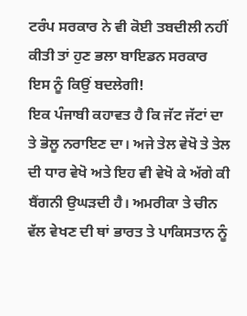ਟਰੰਪ ਸਰਕਾਰ ਨੇ ਵੀ ਕੋਈ ਤਬਦੀਲੀ ਨਹੀਂ ਕੀਤੀ ਤਾਂ ਹੁਣ ਭਲਾ ਬਾਇਡਨ ਸਰਕਾਰ ਇਸ ਨੂੰ ਕਿਉਂ ਬਦਲੇਗੀ!
ਇਕ ਪੰਜਾਬੀ ਕਹਾਵਤ ਹੈ ਕਿ ਜੱਟ ਜੱਟਾਂ ਦਾ ਤੇ ਭੋਲੂ ਨਰਾਇਣ ਦਾ। ਅਜੇ ਤੇਲ ਵੇਖੋ ਤੇ ਤੇਲ ਦੀ ਧਾਰ ਵੇਖੋ ਅਤੇ ਇਹ ਵੀ ਵੇਖੋ ਕੇ ਅੱਗੇ ਕੀ ਬੈਂਗਨੀ ਉਘੜਦੀ ਹੈ। ਅਮਰੀਕਾ ਤੇ ਚੀਨ ਵੱਲ ਵੇਖਣ ਦੀ ਥਾਂ ਭਾਰਤ ਤੇ ਪਾਕਿਸਤਾਨ ਨੂੰ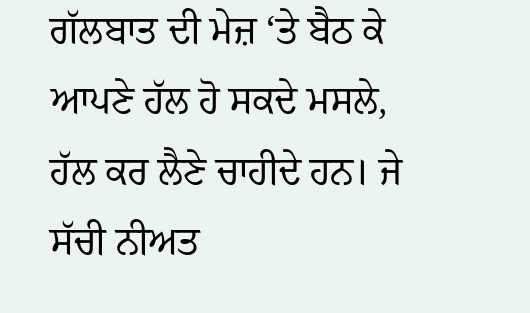ਗੱਲਬਾਤ ਦੀ ਮੇਜ਼ ‘ਤੇ ਬੈਠ ਕੇ ਆਪਣੇ ਹੱਲ ਹੋ ਸਕਦੇ ਮਸਲੇ, ਹੱਲ ਕਰ ਲੈਣੇ ਚਾਹੀਦੇ ਹਨ। ਜੇ ਸੱਚੀ ਨੀਅਤ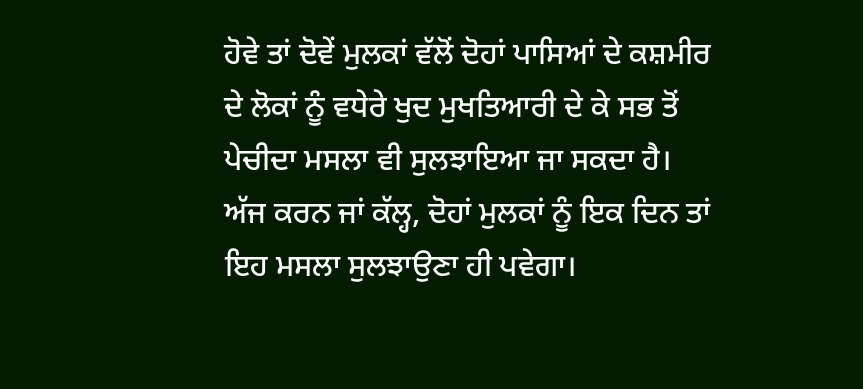ਹੋਵੇ ਤਾਂ ਦੋਵੇਂ ਮੁਲਕਾਂ ਵੱਲੋਂ ਦੋਹਾਂ ਪਾਸਿਆਂ ਦੇ ਕਸ਼ਮੀਰ ਦੇ ਲੋਕਾਂ ਨੂੰ ਵਧੇਰੇ ਖੁਦ ਮੁਖਤਿਆਰੀ ਦੇ ਕੇ ਸਭ ਤੋਂ ਪੇਚੀਦਾ ਮਸਲਾ ਵੀ ਸੁਲਝਾਇਆ ਜਾ ਸਕਦਾ ਹੈ। ਅੱਜ ਕਰਨ ਜਾਂ ਕੱਲ੍ਹ, ਦੋਹਾਂ ਮੁਲਕਾਂ ਨੂੰ ਇਕ ਦਿਨ ਤਾਂ ਇਹ ਮਸਲਾ ਸੁਲਝਾਉਣਾ ਹੀ ਪਵੇਗਾ।